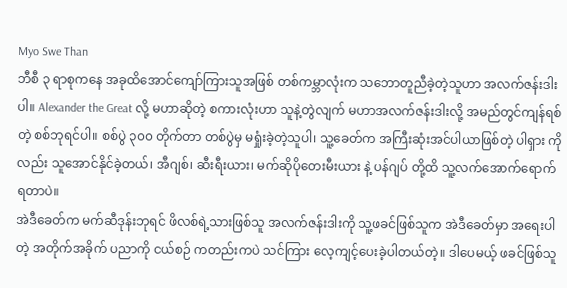Myo Swe Than
ဘီစီ ၃ ရာစုကနေ အခုထိအောင်ကျော်ကြားသူအဖြစ် တစ်ကမ္ဘာလုံးက သဘောတူညီခဲ့တဲ့သူဟာ အလက်ဇန်းဒါး ပါ။ Alexander the Great လို့ မဟာဆိုတဲ့ စကားလုံးဟာ သူနဲ့တွဲလျက် မဟာအလက်ဇန်းဒါးလို့ အမည်တွင်ကျန်ရစ်တဲ့ စစ်ဘုရင်ပါ။ စစ်ပွဲ ၃၀၀ တိုက်တာ တစ်ပွဲမှ မရှုံးခဲ့တဲ့သူပါ၊ သူ့ခေတ်က အကြီးဆုံးအင်ပါယာဖြစ်တဲ့ ပါရှား ကိုလည်း သူအောင်နိုင်ခဲ့တယ်၊ အီဂျစ်၊ ဆီးရီးယား၊ မက်ဆိုပိုတေးမီးယား နဲ့ ပန်ဂျပ် တို့ထိ သူ့လက်အောက်ရောက်ရတာပဲ။
အဲဒီခေတ်က မက်ဆီဒုန်းဘုရင် ဖိလစ်ရဲ့သားဖြစ်သူ အလက်ဇန်းဒါးကို သူ့ဖခင်ဖြစ်သူက အဲဒီခေတ်မှာ အရေးပါတဲ့ အတိုက်အခိုက် ပညာကို ငယ်စဉ် ကတည်းကပဲ သင်ကြား လေ့ကျင့်ပေးခဲ့ပါတယ်တဲ့။ ဒါပေမယ့် ဖခင်ဖြစ်သူ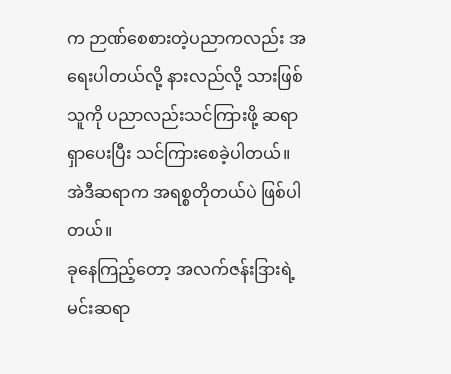က ဉာဏ်စေစားတဲ့ပညာကလည်း အရေးပါတယ်လို့ နားလည်လို့ သားဖြစ်သူကို ပညာလည်းသင်ကြားဖို့ ဆရာရှာပေးပြီး သင်ကြားစေခဲ့ပါတယ်။ အဲဒီဆရာက အရစ္စတိုတယ်ပဲ ဖြစ်ပါတယ်။
ခုနေကြည့်တော့ အလက်ဇန်းဒြားရဲ့ မင်းဆရာ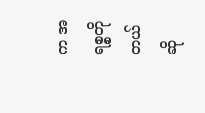က အရစ္စတိုတယ် ဆို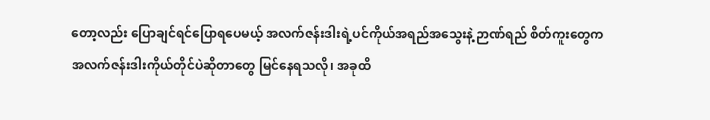တော့လည်း ပြောချင်ရင်ပြောရပေမယ့် အလက်ဇန်းဒါးရဲ့ပင်ကိုယ်အရည်အသွေးနဲ့ ဉာဏ်ရည် စိတ်ကူးတွေက အလက်ဇန်းဒါးကိုယ်တိုင်ပဲဆိုတာတွေ မြင်နေရသလို၊ အခုထိ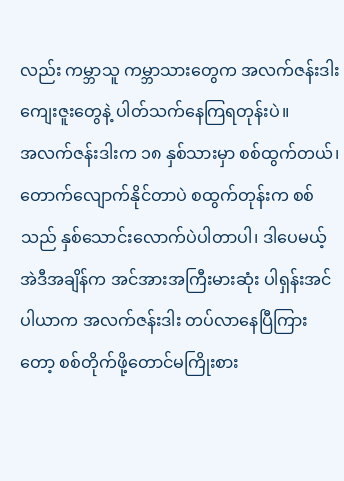လည်း ကမ္ဘာသူ ကမ္ဘာသားတွေက အလက်ဇန်းဒါးကျေးဇူးတွေနဲ့ ပါတ်သက်နေကြရတုန်းပဲ။
အလက်ဇန်းဒါးက ၁၈ နှစ်သားမှာ စစ်ထွက်တယ်၊ တောက်လျောက်နိုင်တာပဲ စထွက်တုန်းက စစ်သည် နှစ်သောင်းလောက်ပဲပါတာပါ၊ ဒါပေမယ့် အဲဒီအချိန်က အင်အားအကြီးမားဆုံး ပါရှန်းအင်ပါယာက အလက်ဇန်းဒါး တပ်လာနေပြီကြားတော့ စစ်တိုက်ဖို့တောင်မကြိုးစား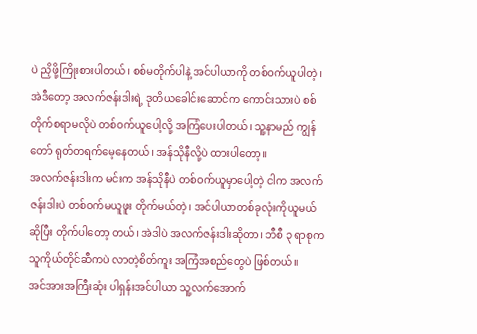ပဲ ညှိဖို့ကြိုးစားပါတယ်၊ စစ်မတိုက်ပါနဲ့ အင်ပါယာကို တစ်ဝက်ယူပါတဲ့၊ အဲဒီတော့ အလက်ဇန်းဒါးရဲ့ ဒုတိယခေါင်းဆောင်က ကောင်းသားပဲ စစ်တိုက်စရာမလိုပဲ တစ်ဝက်ယူပေါ့လို့ အကြံပေးပါတယ်၊ သူ့နာမည် ကျွန်တော် ရုတ်တရက်မေ့နေတယ်၊ အန်သိုနီလို့ပဲ ထားပါတော့။
အလက်ဇန်းဒါးက မင်းက အန်သိုနီပဲ တစ်ဝက်ယူမှာပေါ့တဲ့ ငါက အလက်ဇန်းဒါးပဲ တစ်ဝက်မယူဖူး တိုက်မယ်တဲ့၊ အင်ပါယာတစ်ခုလုံးကိုယူမယ်ဆိုပြီး တိုက်ပါတော့ တယ်၊ အဲဒါပဲ အလက်ဇန်းဒါးဆိုတာ၊ ဘီစီ ၃ ရာစုက သူကိုယ်တိုင်ဆီကပဲ လာတဲ့စိတ်ကူး အကြံအစည်တွေပဲ ဖြစ်တယ်။
အင်အားအကြီးဆုံး ပါရှန်းအင်ပါယာ သူ့လက်အောက်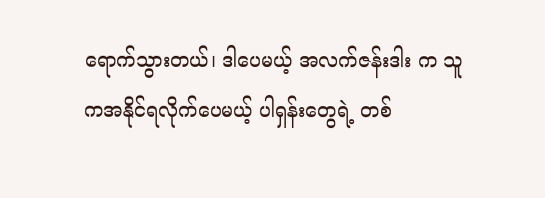ရောက်သွားတယ်၊ ဒါပေမယ့် အလက်ဇန်းဒါး က သူကအနိုင်ရလိုက်ပေမယ့် ပါရှန်းတွေရဲ့ တစ်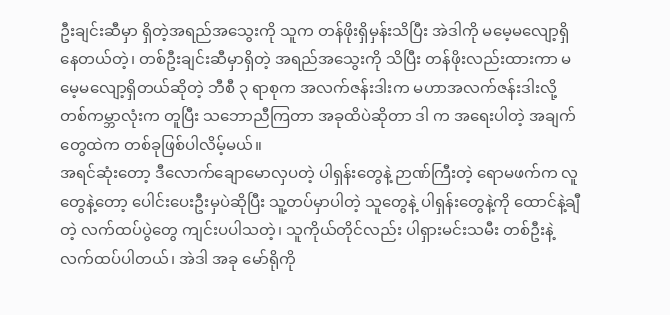ဦးချင်းဆီမှာ ရှိတဲ့အရည်အသွေးကို သူက တန်ဖိုးရှိမှန်းသိပြီး အဲဒါကို မမေ့မလျော့ရှိနေတယ်တဲ့၊ တစ်ဦးချင်းဆီမှာရှိတဲ့ အရည်အသွေးကို သိပြီး တန်ဖိုးလည်းထားကာ မမေ့မလျော့ရှိတယ်ဆိုတဲ့ ဘီစီ ၃ ရာစုက အလက်ဇန်းဒါးက မဟာအလက်ဇန်းဒါးလို့ တစ်ကမ္ဘာလုံးက တူပြီး သဘောညီကြတာ အခုထိပဲဆိုတာ ဒါ က အရေးပါတဲ့ အချက်တွေထဲက တစ်ခုဖြစ်ပါလိမ့်မယ်။
အရင်ဆုံးတော့ ဒီလောက်ချောမောလှပတဲ့ ပါရှန်းတွေနဲ့ ဉာဏ်ကြီးတဲ့ ရောမဖက်က လူတွေနဲ့တော့ ပေါင်းပေးဦးမှပဲဆိုပြီး သူ့တပ်မှာပါတဲ့ သူတွေနဲ့ ပါရှန်းတွေနဲ့ကို ထောင်နဲ့ချီတဲ့ လက်ထပ်ပွဲတွေ ကျင်းပပါသတဲ့၊ သူကိုယ်တိုင်လည်း ပါရှားမင်းသမီး တစ်ဦးနဲ့ လက်ထပ်ပါတယ်၊ အဲဒါ အခု မော်ရိုကို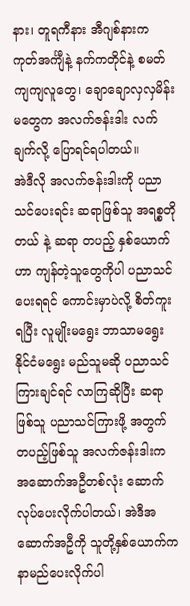နား၊ တူရကီနား အီဂျစ်နားက ကုတ်အင်္ကျီနဲ့ နက်ကတိုင်နဲ့ စမတ်ကျကျလူတွေ၊ ချောချောလှလှမိန်းမတွေက အလက်ဇန်းဒါး လက်ချက်လို့ ပြောရင်ရပါတယ်။
အဲဒီလို အလက်ဇန်းဒါးကို ပညာသင်ပေးရင်း ဆရာဖြစ်သူ အရစ္စတိုတယ် နဲ့ ဆရာ တပည့် နှစ်ယောက်ဟာ ကျန်တဲ့သူတွေကိုပါ ပညာသင်ပေးရရင် ကောင်းမှာပဲလို့ စိတ်ကူးရပြီး လူမျိုးမရွေး ဘာသာမရွေး နိုင်ငံမရွေး မည်သူမဆို ပညာသင်ကြားချင်ရင် လာကြဆိုပြီး ဆရာဖြစ်သူ ပညာသင်ကြားဖို့ အတွက် တပည့်ဖြစ်သူ အလက်ဇန်းဒါးက အဆောက်အဦတစ်လုံး ဆောက်လုပ်ပေးလိုက်ပါတယ်၊ အဲဒီအဆောက်အဦကို သူတို့နှစ်ယောက်က နာမည်ပေးလိုက်ပါ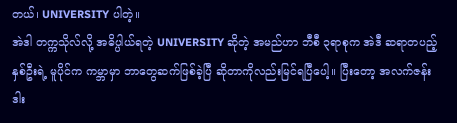တယ်၊ UNIVERSITY ပါတဲ့။
အဲဒါ တက္ကသိုလ်လို့ အဓိပ္ပါယ်ရတဲ့ UNIVERSITY ဆိုတဲ့ အမည်ဟာ ဘီစီ ၃ရာစုက အဲဒီ ဆရာတပည့် နှစ်ဦးရဲ့ မူပိုင်က ကမ္ဘာမှာ ဘာတွေဆက်ဖြစ်ခဲ့ပြီ ဆိုတာကိုလည်းမြင်ရပြီပေါ့။ ပြီးတော့ အလက်ဇန်းဒါး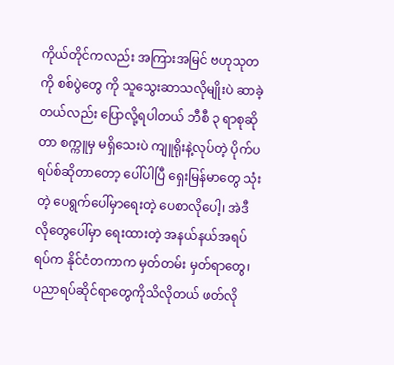ကိုယ်တိုင်ကလည်း အကြားအမြင် ဗဟုသုတကို စစ်ပွဲတွေ ကို သူသွေးဆာသလိုမျိုးပဲ ဆာခဲ့တယ်လည်း ပြောလို့ရပါတယ် ဘီစီ ၃ ရာစုဆိုတာ စက္ကူမှ မရှိသေးပဲ ကျူရိုးနဲ့လုပ်တဲ့ ပိုက်ပရပ်စ်ဆိုတာတော့ ပေါ်ပါပြီ ရှေးမြန်မာတွေ သုံးတဲ့ ပေရွက်ပေါ်မှာရေးတဲ့ ပေစာလိုပေါ့၊ အဲဒီလိုတွေပေါ်မှာ ရေးထားတဲ့ အနယ်နယ်အရပ်ရပ်က နိုင်ငံတကာက မှတ်တမ်း မှတ်ရာတွေ၊ ပညာရပ်ဆိုင်ရာတွေကိုသိလိုတယ် ဖတ်လို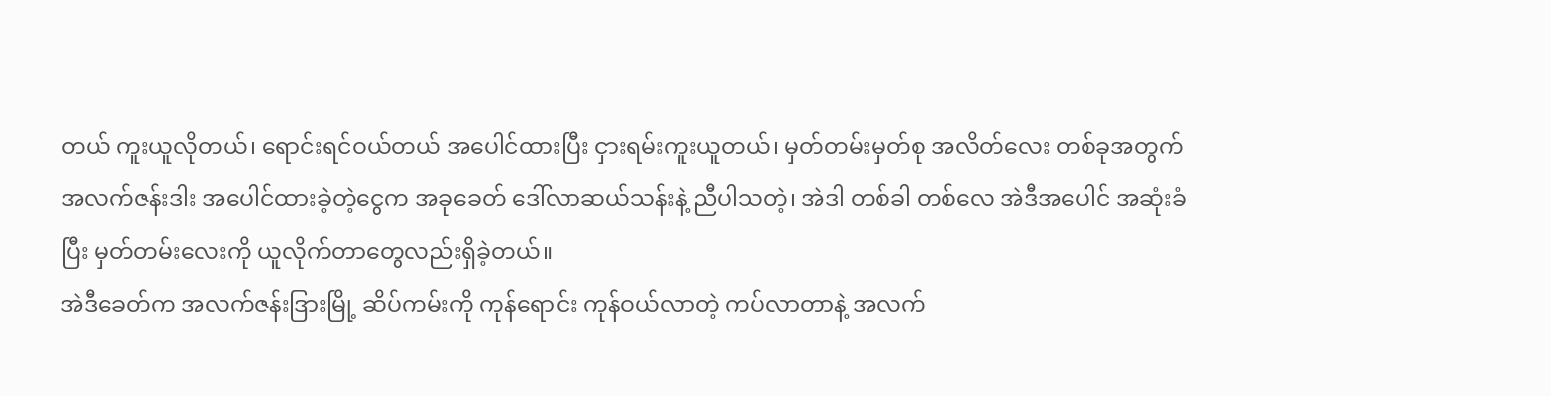တယ် ကူးယူလိုတယ်၊ ရောင်းရင်ဝယ်တယ် အပေါင်ထားပြီး ငှားရမ်းကူးယူတယ်၊ မှတ်တမ်းမှတ်စု အလိတ်လေး တစ်ခုအတွက် အလက်ဇန်းဒါး အပေါင်ထားခဲ့တဲ့ငွေက အခုခေတ် ဒေါ်လာဆယ်သန်းနဲ့ ညီပါသတဲ့၊ အဲဒါ တစ်ခါ တစ်လေ အဲဒီအပေါင် အဆုံးခံပြီး မှတ်တမ်းလေးကို ယူလိုက်တာတွေလည်းရှိခဲ့တယ်။
အဲဒီခေတ်က အလက်ဇန်းဒြားမြို့ ဆိပ်ကမ်းကို ကုန်ရောင်း ကုန်ဝယ်လာတဲ့ ကပ်လာတာနဲ့ အလက်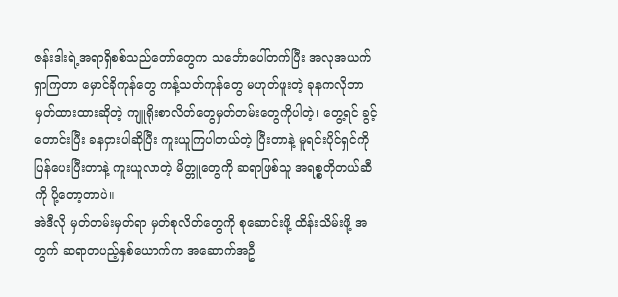ဇန်းဒါးရဲ့အရာရှိစစ်သည်တော်တွေက သင်္ဘောပေါ်တက်ပြီး အလုအယက်ရှာကြတာ မှောင်ခိုကုန်တွေ ကန့်သတ်ကုန်တွေ မဟုတ်ဖူးတဲ့ ခုနကလိုဘာမှတ်ထားထားဆိုတဲ့ ကျူရိုးစာလိတ်တွေမှတ်တမ်းတွေကိုပါတဲ့၊ တွေ့ရင် ခွင့်တောင်းပြီး ခနငှားပါဆိုပြီး ကူးယူကြပါတယ်တဲ့ ပြီးတာနဲ့ မူရင်းပိုင်ရှင်ကိုပြန်ပေးပြီးတာနဲ့ ကူးယူလာတဲ့ မိတ္တူတွေကို ဆရာဖြစ်သူ အရစ္စတိုတယ်ဆီကို ပို့တော့တာပဲ။
အဲဒီလို မှတ်တမ်းမှတ်ရာ မှတ်စုလိတ်တွေကို စုဆောင်းဖို့ ထိန်းသိမ်းဖို့ အတွက် ဆရာတပည့်နှစ်ယောက်က အဆောက်အဦ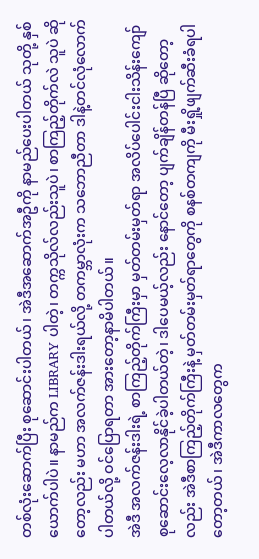တစ်လုံးဆောက်ပြီး စုဆောင်းပါတယ်၊ အဲဒီအဆောက်အဦကို နာမည်ပေးပါတယ် သုတို့ နှစ်ယောက်ပါပဲ။ နာမည်က LIBRARY ပါတဲ့၊ တက္ကသိုလ်လည်းသူပဲ၊ စာကြည့်တိုက်လဲ သူပဲ ဆိုတော့လည်း မဟာ အလက်ဇန်းဒါးရယ်လို့ တကမ္ဘာလုံးက သဘောညီတာ ဒါနဲ့တင်လုံလောက်
ပါတယ်လို့ ဝင်ပြောရတာ အားတော့နာမိပါတယ်။
အဲဒီ အလက်ဇန်းဒါးရဲ့ စာကြည့်တိုက်ကြီးမှာ မှတ်တမ်းမှတ်ရာ အလိပ်ပေါင်းငါးသိန်းကျော် စုဆောင်းလေ့လာနိုင်ခဲ့ပါတယ်တဲ့၊ ဒါပေမယ့်လည်း နောင်တော့ ပျက်ချိန်တန်ပြီ ဆိုတော့လည်း အဲဒီစာကြည့်တိုက်ကြီးနဲ့ မှတ်တမ်းမှတ်ရာတွေကို စနစ်တကျကို မီးရှို့ဖျက်ဆီးခံရပါတော့တယ်၊ အဲဒီကာလတွေက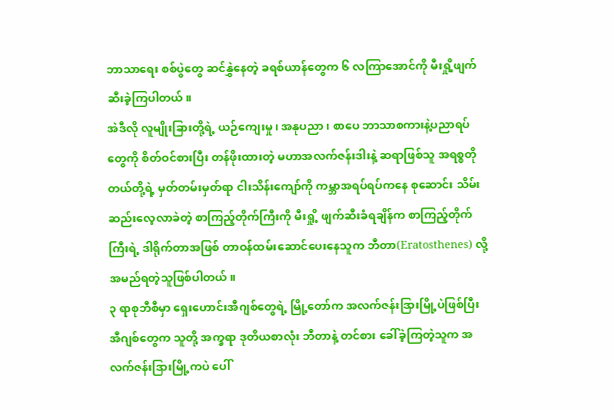ဘာသာရေး စစ်ပွဲတွေ ဆင်နွှဲနေတဲ့ ခရစ်ယာန်တွေက ၆ လကြာအောင်ကို မီးရှို့ဖျက်ဆီးခဲ့ကြပါတယ်။
အဲဒီလို လူမျိုးခြားတို့ရဲ့ ယဉ်ကျေးမှု၊ အနုပညာ၊ စာပေ ဘာသာစကားနဲ့ပညာရပ်တွေကို စိတ်ဝင်စားပြီး တန်ဖိုးထားတဲ့ မဟာအလက်ဇန်းဒါးနဲ့ ဆရာဖြစ်သူ အရစ္စတိုတယ်တို့ရဲ့ မှတ်တမ်းမှတ်ရာ ငါးသိန်းကျော်ကို ကမ္ဘာအရပ်ရပ်ကနေ စုဆောင်း သိမ်းဆည်းလေ့လာခဲတဲ့ စာကြည့်တိုက်ကြီးကို မီးရှို့ ဖျက်ဆီးခံရချိန်က စာကြည့်တိုက်ကြီးရဲ့ ဒါရိုက်တာအဖြစ် တာဝန်ထမ်းဆောင်ပေးနေသူက ဘီတာ(Eratosthenes) လို့ အမည်ရတဲ့သူဖြစ်ပါတယ်။
၃ ရာစုဘီစီမှာ ရှေးဟောင်းအီဂျစ်တွေရဲ့ မြို့တော်က အလက်ဇန်းဒြားမြို့ပဲဖြစ်ပြီး အီဂျစ်တွေက သူတို့ အက္ခရာ ဒုတိယစာလုံး ဘီတာနဲ့ တင်စား ခေါ်ခဲ့ကြတဲ့သူက အလက်ဇန်းဒြားမြို့ကပဲ ပေါ်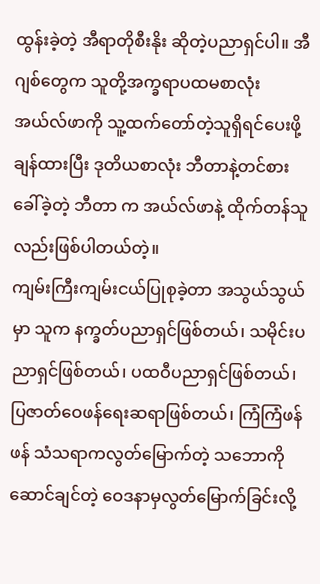ထွန်းခဲ့တဲ့ အီရာတိုစီးနိုး ဆိုတဲ့ပညာရှင်ပါ။ အီဂျစ်တွေက သူတို့အက္ခရာပထမစာလုံး အယ်လ်ဖာကို သူ့ထက်တော်တဲ့သူရှိရင်ပေးဖို့ ချန်ထားပြီး ဒုတိယစာလုံး ဘီတာနဲ့တင်စားခေါ်ခဲ့တဲ့ ဘီတာ က အယ်လ်ဖာနဲ့ ထိုက်တန်သူလည်းဖြစ်ပါတယ်တဲ့။
ကျမ်းကြီးကျမ်းငယ်ပြုစုခဲ့တာ အသွယ်သွယ်မှာ သူက နက္ခတ်ပညာရှင်ဖြစ်တယ်၊ သမိုင်းပညာရှင်ဖြစ်တယ်၊ ပထဝီပညာရှင်ဖြစ်တယ်၊ ပြဇာတ်ဝေဖန်ရေးဆရာဖြစ်တယ်၊ ကြံကြံဖန်ဖန် သံသရာကလွတ်မြောက်တဲ့ သဘောကိုဆောင်ချင်တဲ့ ဝေဒနာမှလွတ်မြောက်ခြင်းလို့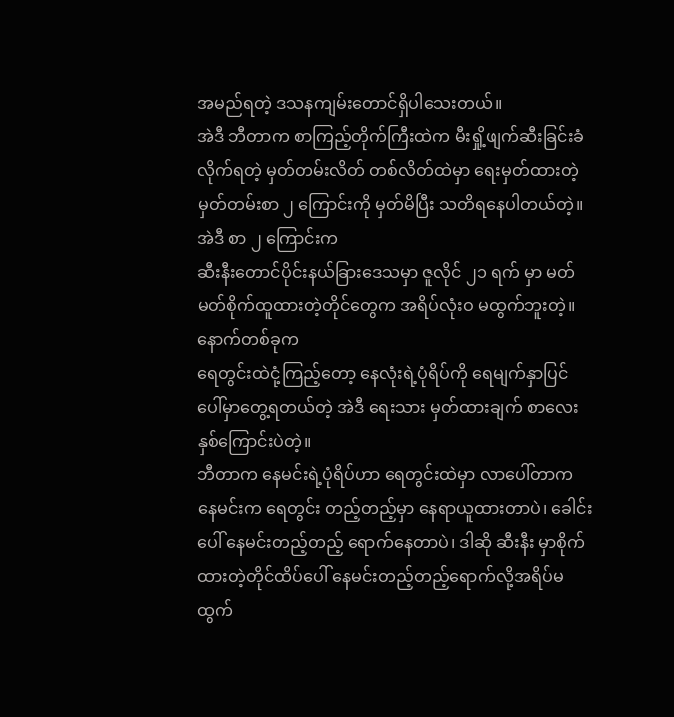အမည်ရတဲ့ ဒသနကျမ်းတောင်ရှိပါသေးတယ်။
အဲဒီ ဘီတာက စာကြည့်တိုက်ကြီးထဲက မီးရှို့ဖျက်ဆီးခြင်းခံလိုက်ရတဲ့ မှတ်တမ်းလိတ် တစ်လိတ်ထဲမှာ ရေးမှတ်ထားတဲ့ မှတ်တမ်းစာ ၂ ကြောင်းကို မှတ်မိပြီး သတိရနေပါတယ်တဲ့။အဲဒီ စာ ၂ ကြောင်းက
ဆီးနီးတောင်ပိုင်းနယ်ခြားဒေသမှာ ဇူလိုင် ၂၁ ရက် မှာ မတ်မတ်စိုက်ထူထားတဲ့တိုင်တွေက အရိပ်လုံးဝ မထွက်ဘူးတဲ့။
နောက်တစ်ခုက
ရေတွင်းထဲငုံ့ကြည့်တော့ နေလုံးရဲ့ပုံရိပ်ကို ရေမျက်နှာပြင်ပေါ်မှာတွေ့ရတယ်တဲ့ အဲဒီ ရေးသား မှတ်ထားချက် စာလေး နှစ်ကြောင်းပဲတဲ့။
ဘီတာက နေမင်းရဲ့ပုံရိပ်ဟာ ရေတွင်းထဲမှာ လာပေါ်တာက နေမင်းက ရေတွင်း တည့်တည့်မှာ နေရာယူထားတာပဲ၊ ခေါင်းပေါ် နေမင်းတည့်တည့် ရောက်နေတာပဲ၊ ဒါဆို ဆီးနီး မှာစိုက်ထားတဲ့တိုင်ထိပ်ပေါ် နေမင်းတည့်တည့်ရောက်လို့အရိပ်မထွက်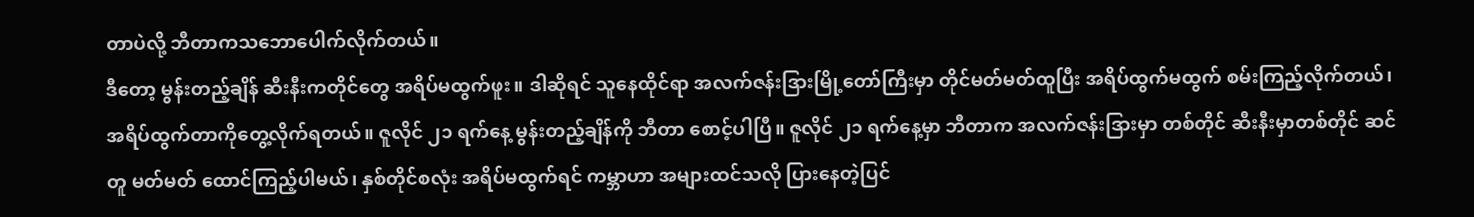တာပဲလို့ ဘီတာကသဘောပေါက်လိုက်တယ်။
ဒီတော့ မွန်းတည့်ချိန် ဆီးနီးကတိုင်တွေ အရိပ်မထွက်ဖူး။ ဒါဆိုရင် သူနေထိုင်ရာ အလက်ဇန်းဒြားမြို့တော်ကြီးမှာ တိုင်မတ်မတ်ထူပြီး အရိပ်ထွက်မထွက် စမ်းကြည့်လိုက်တယ်၊ အရိပ်ထွက်တာကိုတွေ့လိုက်ရတယ်။ ဇူလိုင် ၂၁ ရက်နေ့ မွန်းတည့်ချိန်ကို ဘီတာ စောင့်ပါပြီ။ ဇူလိုင် ၂၁ ရက်နေ့မှာ ဘီတာက အလက်ဇန်းဒြားမှာ တစ်တိုင် ဆီးနီးမှာတစ်တိုင် ဆင်တူ မတ်မတ် ထောင်ကြည့်ပါမယ်၊ နှစ်တိုင်စလုံး အရိပ်မထွက်ရင် ကမ္ဘာဟာ အများထင်သလို ပြားနေတဲ့ပြင်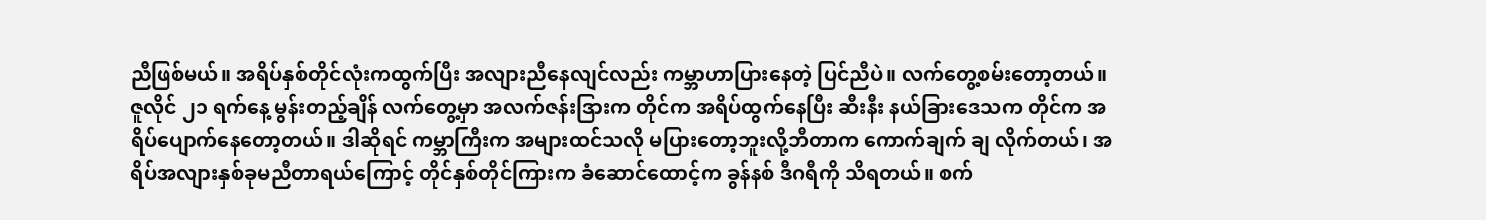ညီဖြစ်မယ်။ အရိပ်နှစ်တိုင်လုံးကထွက်ပြီး အလျားညီနေလျင်လည်း ကမ္ဘာဟာပြားနေတဲ့ ပြင်ညီပဲ။ လက်တွေ့စမ်းတော့တယ်။
ဇူလိုင် ၂၁ ရက်နေ့ မွန်းတည့်ချိန် လက်တွေ့မှာ အလက်ဇန်းဒြားက တိုင်က အရိပ်ထွက်နေပြီး ဆီးနီး နယ်ခြားဒေသက တိုင်က အရိပ်ပျောက်နေတော့တယ်။ ဒါဆိုရင် ကမ္ဘာကြီးက အများထင်သလို မပြားတော့ဘူးလို့ဘီတာက ကောက်ချက် ချ လိုက်တယ်၊ အရိပ်အလျားနှစ်ခုမညီတာရယ်ကြောင့် တိုင်နှစ်တိုင်ကြားက ခံဆောင်ထောင့်က ခွန်နစ် ဒီဂရီကို သိရတယ်။ စက်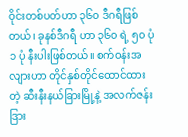ဝိုင်းတစ်ပတ်ဟာ ၃၆၀ ဒီဂရီဖြစ်တယ်၊ ခုနစ်ဒီဂရီ ဟာ ၃၆၀ ရဲ့ ၅၀ ပုံ ၁ ပုံ နီးပါးဖြစ်တယ်။ စက်ဝန်းအလျားဟာ တိုင်နှစ်တိုင်ထောင်ထားတဲ့ ဆီးနီးနယ်ခြားမြို့နဲ့ အလက်ဇန်းဒြား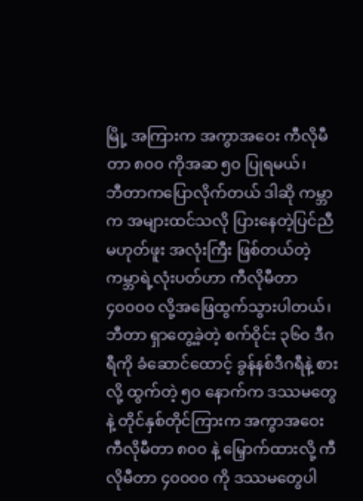မြို့ အကြားက အကွာအဝေး ကီလိုမီတာ ၈၀၀ ကိုအဆ ၅၀ ပြုရမယ်၊
ဘီတာကပြောလိုက်တယ် ဒါဆို ကမ္ဘာက အများထင်သလို ပြားနေတဲ့ပြင်ညီမဟုတ်ဖူး အလုံးကြီး ဖြစ်တယ်တဲ့ ကမ္ဘာရဲ့လုံးပတ်ဟာ ကီလိုမီတာ ၄၀၀၀၀ လို့အဖြေထွက်သွားပါတယ်၊ ဘီတာ ရှာတွေ့ခဲ့တဲ့ စက်ဝိုင်း ၃၆၀ ဒီဂရီကို ခံဆောင်ထောင့် ခွန်နစ်ဒီဂရီနဲ့ စားလို့ ထွက်တဲ့ ၅၀ နောက်က ဒဿမတွေနဲ့ တိုင်နှစ်တိုင်ကြားက အကွာအဝေး ကီလိုမီတာ ၈၀၀ နဲ့ မြှောက်ထားလို့ ကီလိုမီတာ ၄၀၀၀၀ ကို ဒဿမတွေပါ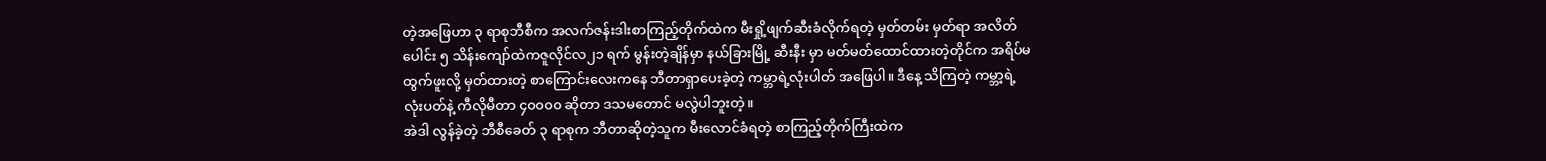တဲ့အဖြေဟာ ၃ ရာစုဘီစီက အလက်ဇန်းဒါးစာကြည့်တိုက်ထဲက မီးရှို့ဖျက်ဆီးခံလိုက်ရတဲ့ မှတ်တမ်း မှတ်ရာ အလိတ်ပေါင်း ၅ သိန်းကျော်ထဲကဇူလိုင်လ၂၁ ရက် မွန်းတဲ့ချိန်မှာ နယ်ခြားမြို့ ဆီးနီး မှာ မတ်မတ်ထောင်ထားတဲ့တိုင်က အရိပ်မထွက်ဖူးလို့ မှတ်ထားတဲ့ စာကြောင်းလေးကနေ ဘီတာရှာပေးခဲ့တဲ့ ကမ္ဘာရဲ့လုံးပါတ် အဖြေပါ။ ဒီနေ့ သိကြတဲ့ ကမ္ဘာ့ရဲ့ လုံးပတ်နဲ့ ကီလိုမီတာ ၄၀၀၀၀ ဆိုတာ ဒသမတောင် မလွဲပါဘူးတဲ့။
အဲဒါ လွန်ခဲ့တဲ့ ဘီစီခေတ် ၃ ရာစုက ဘီတာဆိုတဲ့သူက မီးလောင်ခံရတဲ့ စာကြည့်တိုက်ကြီးထဲက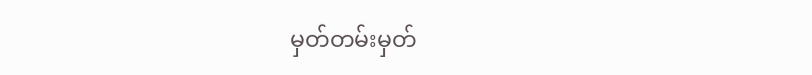မှတ်တမ်းမှတ်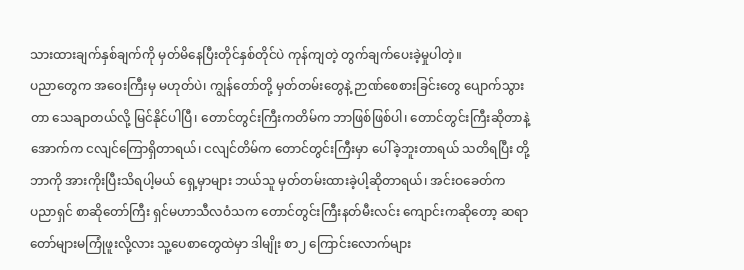သားထားချက်နှစ်ချက်ကို မှတ်မိနေပြီးတိုင်နှစ်တိုင်ပဲ ကုန်ကျတဲ့ တွက်ချက်ပေးခဲ့မှုပါတဲ့။
ပညာတွေက အဝေးကြီးမှ မဟုတ်ပဲ၊ ကျွန်တော်တို့ မှတ်တမ်းတွေနဲ့ ဉာဏ်စေစားခြင်းတွေ ပျောက်သွားတာ သေချာတယ်လို့ မြင်နိုင်ပါပြီ၊ တောင်တွင်းကြီးကတိမ်က ဘာဖြစ်ဖြစ်ပါ၊ တောင်တွင်းကြီးဆိုတာနဲ့ အောက်က ငလျင်ကြောရှိတာရယ်၊ ငလျင်တိမ်က တောင်တွင်းကြီးမှာ ပေါ်ခဲ့ဘူးတာရယ် သတိရပြီး တို့ဘာကို အားကိုးပြီးသိရပါ့မယ် ရှေ့မှာများ ဘယ်သူ မှတ်တမ်းထားခဲ့ပါ့ဆိုတာရယ်၊ အင်းဝခေတ်က
ပညာရှင် စာဆိုတော်ကြီး ရှင်မဟာသီလဝံသက တောင်တွင်းကြီးနတ်မီးလင်း ကျောင်းကဆိုတော့ ဆရာတော်များမကြုံဖူးလို့လား သူ့ပေစာတွေထဲမှာ ဒါမျိုး စာ၂ ကြောင်းလောက်များ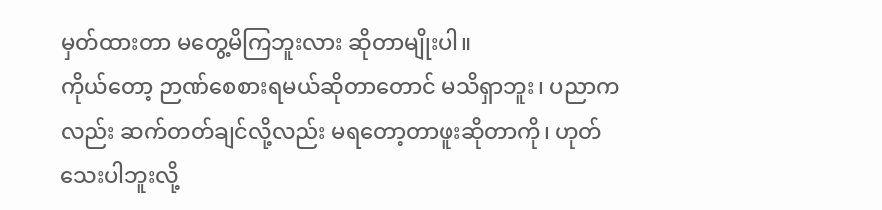မှတ်ထားတာ မတွေ့မိကြဘူးလား ဆိုတာမျိုးပါ။
ကိုယ်တော့ ဉာဏ်စေစားရမယ်ဆိုတာတောင် မသိရှာဘူး၊ ပညာကလည်း ဆက်တတ်ချင်လို့လည်း မရတော့တာဖူးဆိုတာကို၊ ဟုတ်သေးပါဘူးလို့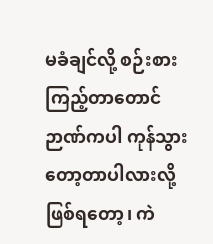မခံချင်လို့ စဉ်းစားကြည့်တာတောင် ဉာဏ်ကပါ ကုန်သွားတော့တာပါလားလို့ ဖြစ်ရတော့၊ ကဲ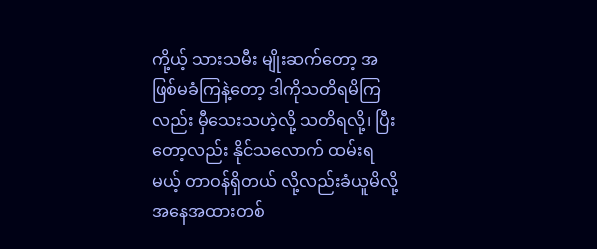ကို့ယ့် သားသမီး မျိုးဆက်တော့ အဖြစ်မခံကြနဲ့တော့ ဒါကိုသတိရမိကြလည်း မှီသေးသဟဲ့လို့ သတိရလို့၊ ပြီးတော့လည်း နိုင်သလောက် ထမ်းရမယ့် တာဝန်ရှိတယ် လို့လည်းခံယူမိလို့ အနေအထားတစ်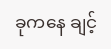ခုကနေ ချင့်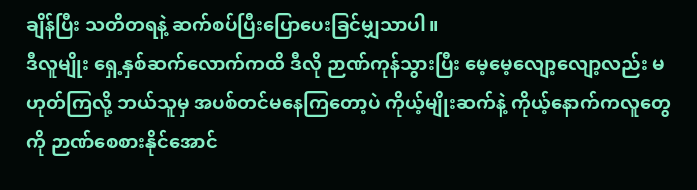ချိန်ပြီး သတိတရနဲ့ ဆက်စပ်ပြီးပြောပေးခြင်မျှသာပါ။
ဒီလူမျိုး ရှေ့နှစ်ဆက်လောက်ကထိ ဒီလို ဉာဏ်ကုန်သွားပြီး မေ့မေ့လျော့လျော့လည်း မဟုတ်ကြလို့ ဘယ်သူမှ အပစ်တင်မနေကြတော့ပဲ ကိုယ့်မျိုးဆက်နဲ့ ကိုယ့်နောက်ကလူတွေကို ဉာဏ်စေစားနိုင်အောင်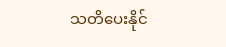သတိပေးနိုင်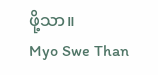ဖို့သာ။
Myo Swe Than